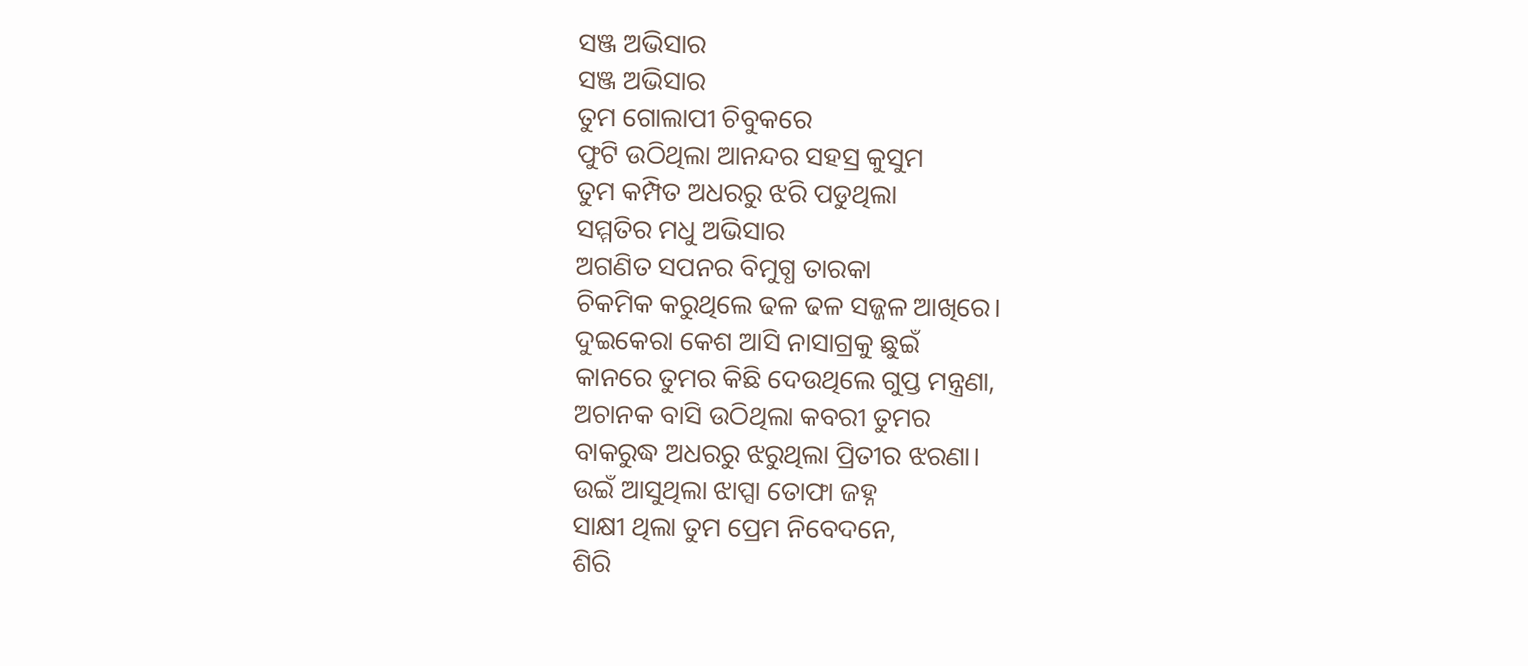ସଞ୍ଜ ଅଭିସାର
ସଞ୍ଜ ଅଭିସାର
ତୁମ ଗୋଲାପୀ ଚିବୁକରେ
ଫୁଟି ଉଠିଥିଲା ଆନନ୍ଦର ସହସ୍ର କୁସୁମ
ତୁମ କମ୍ପିତ ଅଧରରୁ ଝରି ପଡୁଥିଲା
ସମ୍ମତିର ମଧୁ ଅଭିସାର
ଅଗଣିତ ସପନର ବିମୁଗ୍ଧ ତାରକା
ଚିକମିକ କରୁଥିଲେ ଢଳ ଢଳ ସଜ୍ଜଳ ଆଖିରେ।
ଦୁଇକେରା କେଶ ଆସି ନାସାଗ୍ରକୁ ଛୁଇଁ
କାନରେ ତୁମର କିଛି ଦେଉଥିଲେ ଗୁପ୍ତ ମନ୍ତ୍ରଣା,
ଅଚାନକ ବାସି ଉଠିଥିଲା କବରୀ ତୁମର
ବାକରୁଦ୍ଧ ଅଧରରୁ ଝରୁଥିଲା ପ୍ରିତୀର ଝରଣା।
ଉଇଁ ଆସୁଥିଲା ଝାପ୍ସା ତୋଫା ଜହ୍ନ
ସାକ୍ଷୀ ଥିଲା ତୁମ ପ୍ରେମ ନିବେଦନେ,
ଶିରି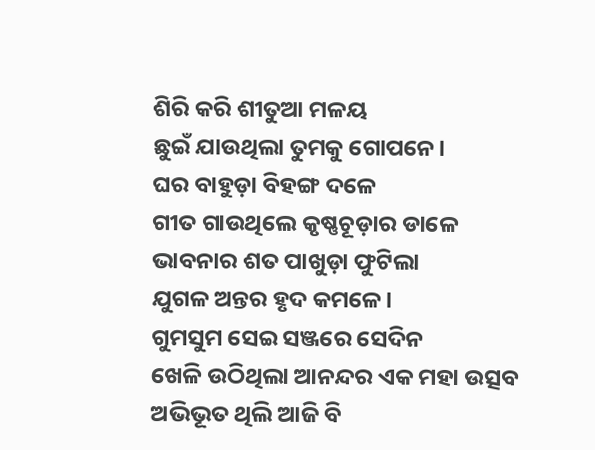ଶିରି କରି ଶୀତୁଆ ମଳୟ
ଛୁଇଁ ଯାଉଥିଲା ତୁମକୁ ଗୋପନେ।
ଘର ବାହୁଡ଼ା ବିହଙ୍ଗ ଦଳେ
ଗୀତ ଗାଉଥିଲେ କୃଷ୍ଣଚୂଡ଼ାର ଡାଳେ
ଭାବନାର ଶତ ପାଖୁଡ଼ା ଫୁଟିଲା
ଯୁଗଳ ଅନ୍ତର ହୃଦ କମଳେ।
ଗୁମସୁମ ସେଇ ସଞ୍ଜରେ ସେଦିନ
ଖେଳି ଉଠିଥିଲା ଆନନ୍ଦର ଏକ ମହା ଉତ୍ସବ
ଅଭିଭୂତ ଥିଲି ଆଜି ବି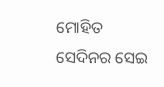ମୋହିତ
ସେଦିନର ସେଇ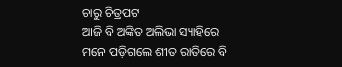ଚାରୁ ଚିତ୍ରପଟ
ଆଜି ବି ଅଙ୍କିତ ଅଲିଭା ସ୍ୟାହିରେ
ମନେ ପଡ଼ିଗଲେ ଶୀତ ରାତିରେ ବି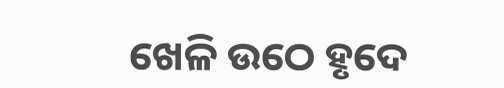ଖେଳି ଉଠେ ହୃଦେ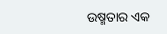ଉଷ୍ମତାର ଏକ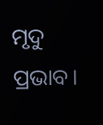ମୃଦୁ ପ୍ରଭାବ।